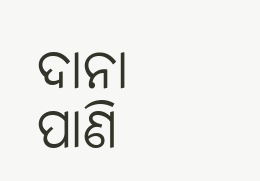ଦାନା ପାଣି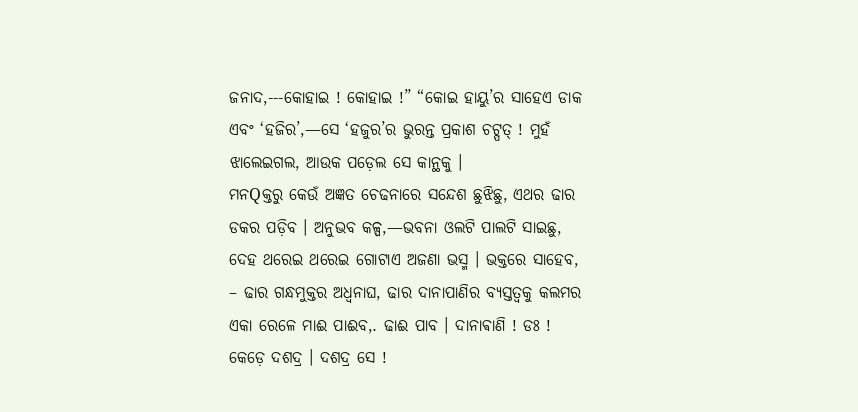ଜନାଦ,---କୋହାଇ ! କୋହାଇ !” “କୋଇ ହାୟୁ’ର ସାହେଏ ଡାକ ଏବଂ ‘ହଜିର’,—ସେ ‘ହଜୁର’ର ଭୁରନ୍ତ ପ୍ରକାଶ ଚଟ୍ପତ୍ ! ମୁହଁ ଝାଲେଇଗଲ, ଆଉକ ପଡ଼େଲ ସେ କାନ୍ଥକୁ ।
ମନQକ୍ତରୁ କେଉଁ ଅଜ୍ଞତ ଚେଢନାରେ ସନ୍ଦେଶ ଛୁଝିଛୁ, ଏଥର ଢାର ଡକର ପଡ଼ିବ । ଅନୁଭବ କଳ୍ପ,—ଭବନା ଓଲଟି ପାଲଟି ସାଇଛୁ, ଦେହ ଥରେଇ ଥରେଇ ଗୋଟାଏ ଅଜଣା ଭସ୍ମ । ଭକ୍ତରେ ସାହେବ, – ଢାର ଗନ୍ଧମୁକ୍ତର ଅଧ୍ବନାଘ, ଢାର ଦାନାପାଣିର ବ୍ୟସ୍ତତ୍ବକୁ କଲମର ଏକା ରେଳେ ମାଈ ପାଈବ,. ଢାଈ ପାବ । ଦାନାଵାଣି ! ଡଃ ! କେଡ଼େ ଦଶଦ୍ର । ଦଶଦ୍ର ସେ !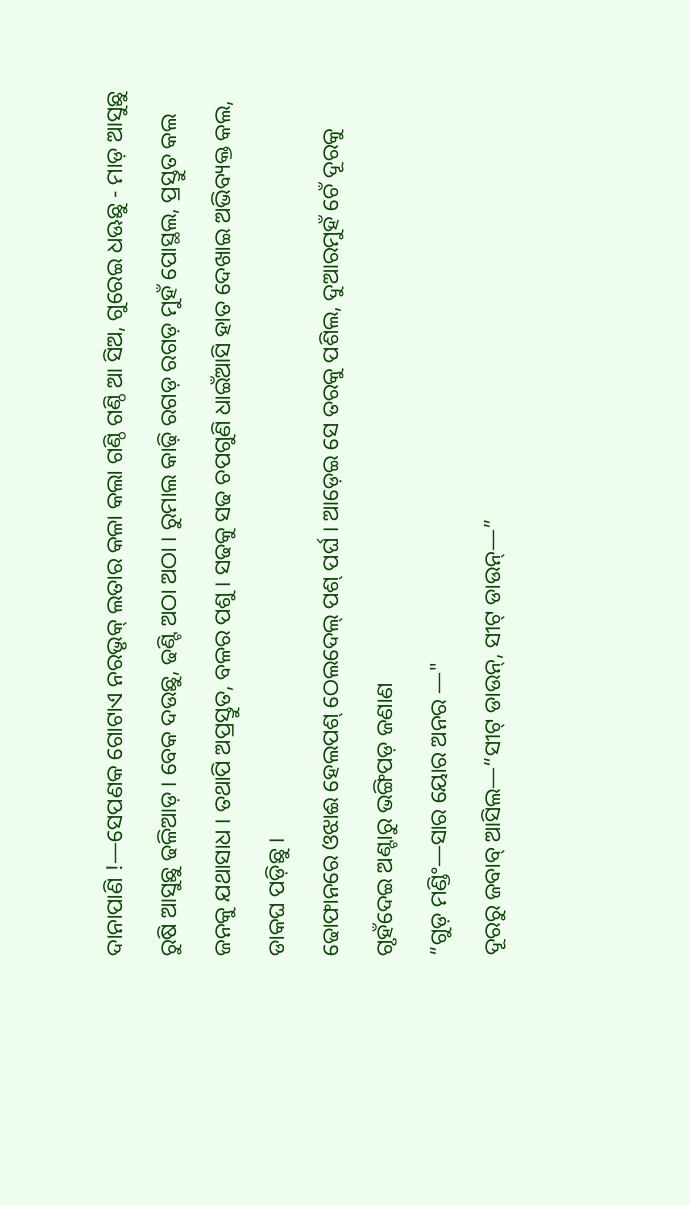ଦାନାପାଣି !—ସେପଣକ ଗୋଟାଏ ନରଭୃକ୍ ଲତାର କଳା କଲା ଗଣ୍ଠି ଗଣ୍ଠି ଆ ସିଅ, ଗୁରେଇ ଧଊଛୁ - ମାଡ଼ ଆସୁଛୁ ରୁଷି ଆସୁଛୁ ଢଳିଆଡ଼ । ବେକ ଦଉଛୁ, ଢଣ୍ଟି ଅଠା ଅଠା । ରୁମାଲ କାଢ଼ି ରଗଡ଼ ରଗଡ଼ ମୁହଁ ପୋସ୍ଥଲ, ପ୍ରସ୍ତୁତ କଲ ଜନକୁ ଯଥାସାଧ । ତଥାପି ଅପ୍ରସ୍ତୁତ, ବଳର ପଶୁ । ସଢକୁ ସଢ ଚପଗୁଣି ଧାଇଁଆସି ହାତ ଦେଖାଇ ଅଭିବ୍ୟକ୍ତ କଲ, ଡାକଘ ପଡ଼ିଛୁ ।
ଢୋଫାନରେ ଓଝାଈ ହେଲପଶ୍ ଠେଲଦେଲ୍ ପଶ୍ ପର୍ଘ । ଆଡ଼େଇ ସେ ତରକୁ ପଶିଲ, ଦୁଆରମୁହଁ ଚେଁ ଦୂରକୁ ଗୃହଁଦେଇ ଅଣ୍ଟାରୁ ଭଙ୍ଗିପଡ଼ ଜଣାଣ
“ଗୁଡ଼ ମଣ୍ଡିଂ—ସାର ୟୋର ଅନର —"
ଦୂରରୁ ଜବାବ୍ ଆସିଲ—“ସୀଟ୍ ଡାଉନ୍, ସୀଟ୍ ଡାଉନ୍—”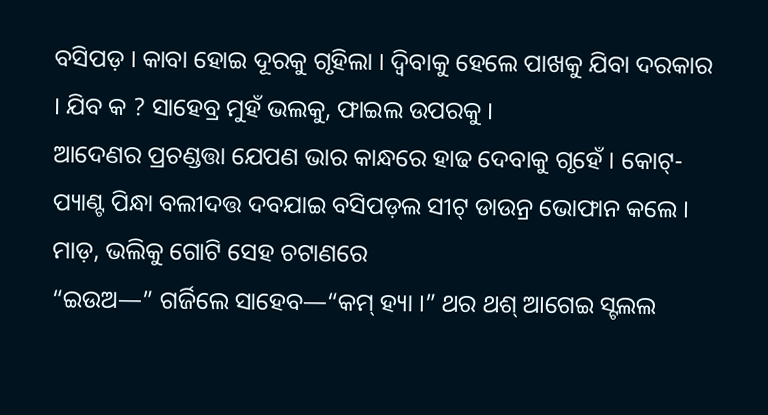ବସିପଡ଼ । କାବା ହୋଇ ଦୂରକୁ ଗୃହିଲା । ଦ୍ୱିବାକୁ ହେଲେ ପାଖକୁ ଯିବା ଦରକାର । ଯିବ କ ? ସାହେବ୍ର ମୁହଁ ଭଲକୁ, ଫାଇଲ ଉପରକୁ ।
ଆଦେଣର ପ୍ରଚଣ୍ଡତ୍ତା ଯେପଣ ଭାର କାନ୍ଧରେ ହାଢ ଦେବାକୁ ଗୃହେଁ । କୋଟ୍-ପ୍ୟାଣ୍ଟ ପିନ୍ଧା ବଲୀଦତ୍ତ ଦବଯାଇ ବସିପଡ଼ଲ ସୀଟ୍ ଡାଉନ୍ର ଭୋଫାନ କଲେ । ମାଡ଼, ଭଲିକୁ ଗୋଟି ସେହ ଚଟାଣରେ
“ଇଉଅ—” ଗର୍ଜିଲେ ସାହେବ—“କମ୍ ହ୍ୟା ।” ଥର ଥଶ୍ ଆଗେଇ ସ୍ଟଲଲ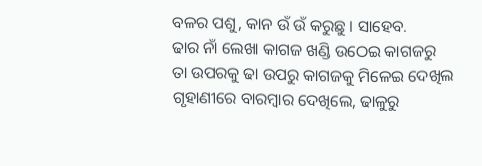ବଳର ପଶୁ, କାନ ଉଁ ଉଁ କରୁଛୁ । ସାହେବ.
ଢାର ନାଁ ଲେଖା କାଗଜ ଖଣ୍ଡି ଉଠେଇ କାଗଜରୁ ତା ଉପରକୁ ଢା ଉପରୁ କାଗଜକୁ ମିଳେଇ ଦେଖିଲ ଗୃହାଣୀରେ ବାରମ୍ବାର ଦେଖିଲେ, ଢାଳୁରୁ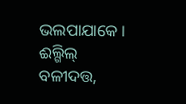ଭଲପାଯାକେ ।
ଈଲ୍ଗିଲ୍ ବଳୀଦତ୍ତ,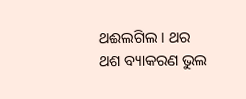ଥଈଲଗିଲ । ଥର ଥଶ ବ୍ୟାକରଣ ଭୁଲ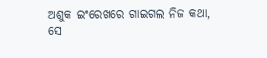ଅଶୁକ ଇଂରେଖରେ ଗାଇଗଲ ନିଜ କଥା, ସେ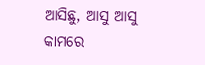ଆସିଛୁ, ଆସୁ ଆସୁ କାମରେ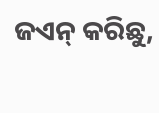ଜଏନ୍ କରିଛୁ,